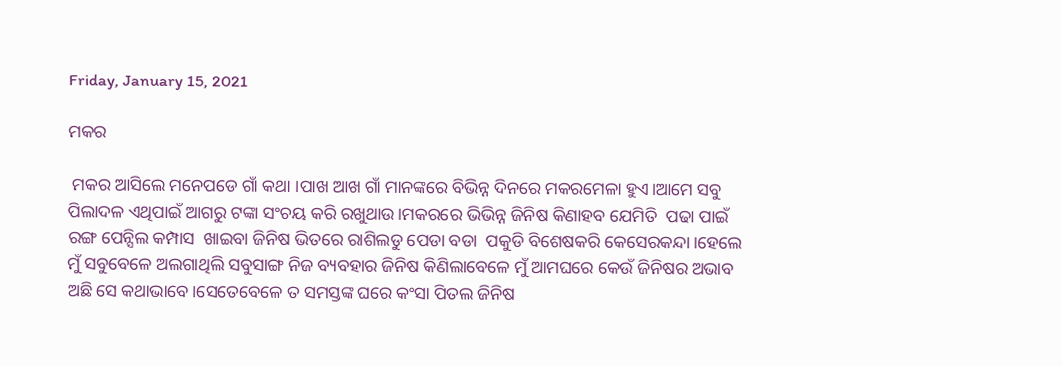Friday, January 15, 2021

ମକର

 ମକର ଆସିଲେ ମନେପଡେ ଗାଁ କଥା ।ପାଖ ଆଖ ଗାଁ ମାନଙ୍କରେ ବିଭିନ୍ନ ଦିନରେ ମକରମେଳା ହୁଏ।ଆମେ ସବୁ ପିଲାଦଳ ଏଥିପାଇଁ ଆଗରୁ ଟଙ୍କା ସଂଚୟ କରି ରଖୁଥାଉ।ମକରରେ ଭିଭିନ୍ନ ଜିନିଷ କିଣାହବ ଯେମିତି  ପଢା ପାଇଁ ରଙ୍ଗ ପେନ୍ସିଲ କମ୍ପାସ  ଖାଇବା ଜିନିଷ ଭିତରେ ରାଶିଲଡୁ ପେଡା ବଡା  ପକୁଡି ବିଶେଷକରି କେସେରକନ୍ଦା।ହେଲେ ମୁଁ ସବୁବେଳେ ଅଲଗାଥିଲି ସବୁସାଙ୍ଗ ନିଜ ବ୍ୟବହାର ଜିନିଷ କିଣିଲାବେଳେ ମୁଁ ଆମଘରେ କେଉଁ ଜିନିଷର ଅଭାବ ଅଛି ସେ କଥାଭାବେ।ସେତେବେଳେ ତ ସମସ୍ତଙ୍କ ଘରେ କଂସା ପିତଲ ଜିନିଷ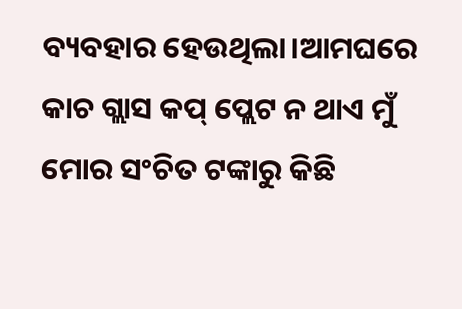ବ୍ୟବହାର ହେଉଥିଲା।ଆମଘରେ କାଚ ଗ୍ଲାସ କପ୍ ପ୍ଲେଟ ନ ଥାଏ ମୁଁ ମୋର ସଂଚିତ ଟଙ୍କାରୁ କିଛି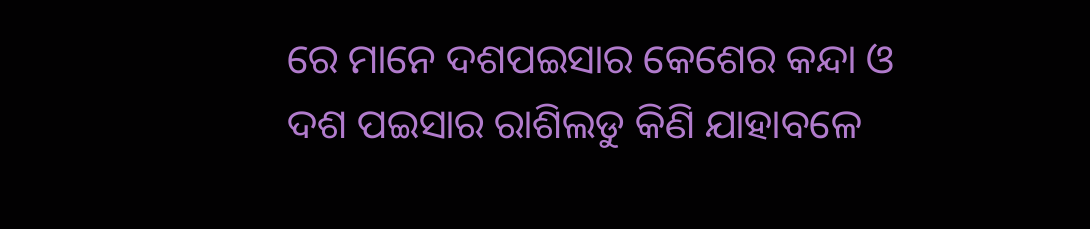ରେ ମାନେ ଦଶପଇସାର କେଶେର କନ୍ଦା ଓ ଦଶ ପଇସାର ରାଶିଲଡୁ କିଣି ଯାହାବଳେ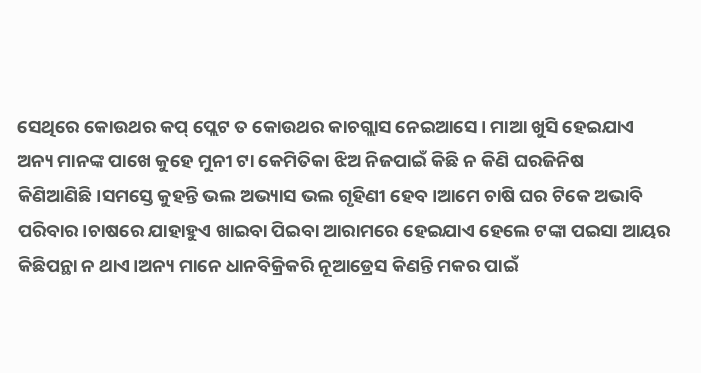ସେଥିରେ କୋଉଥର କପ୍ ପ୍ଲେଟ ତ କୋଉଥର କାଚଗ୍ଲାସ ନେଇଆସେ। ମାଆ ଖୁସି ହେଇଯାଏ ଅନ୍ୟ ମାନଙ୍କ ପାଖେ କୁହେ ମୁନୀ ଟା କେମିତିକା ଝିଅ ନିଜପାଇଁ କିଛି ନ କିଣି ଘରଜିନିଷ କିଣିଆଣିଛି।ସମସ୍ତେ କୁହନ୍ତି ଭଲ ଅଭ୍ୟାସ ଭଲ ଗୃହିଣୀ ହେବ।ଆମେ ଚାଷି ଘର ଟିକେ ଅଭାବି ପରିବାର।ଚାଷରେ ଯାହାହୁଏ ଖାଇବା ପିଇବା ଆରାମରେ ହେଇଯାଏ ହେଲେ ଟଙ୍କା ପଇସା ଆୟର କିଛିପନ୍ଥା ନ ଥାଏ।ଅନ୍ୟ ମାନେ ଧାନବିକ୍ରିକରି ନୂଆଡ୍ରେସ କିଣନ୍ତି ମକର ପାଇଁ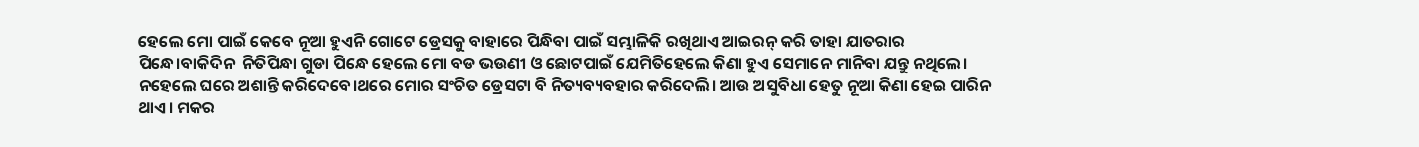ହେଲେ ମୋ ପାଇଁ କେବେ ନୂଆ ହୁଏନି ଗୋଟେ ଡ୍ରେସକୁ ବାହାରେ ପିନ୍ଧିବା ପାଇଁ ସମ୍ଭାଳିକି ରଖିଥାଏ ଆଇରନ୍ କରି ତାହା ଯାତରାର ପିନ୍ଧେ।ବାକିଦିନ  ନିତିପିନ୍ଧା ଗୁଡା ପିନ୍ଧେ ହେଲେ ମୋ ବଡ ଭଉଣୀ ଓ ଛୋଟପାଇଁ ଯେମିତିହେଲେ କିଣା ହୁଏ ସେମାନେ ମାନିବା ଯନ୍ତୁ ନଥିଲେ। ନହେଲେ ଘରେ ଅଶାନ୍ତି କରିଦେବେ।ଥରେ ମୋର ସଂଚିତ ଡ୍ରେସଟା ବି ନିତ୍ୟବ୍ୟବହାର କରିଦେଲି। ଆଉ ଅସୁବିଧା ହେତୁ ନୂଆ କିଣା ହେଇ ପାରିନ ଥାଏ। ମକର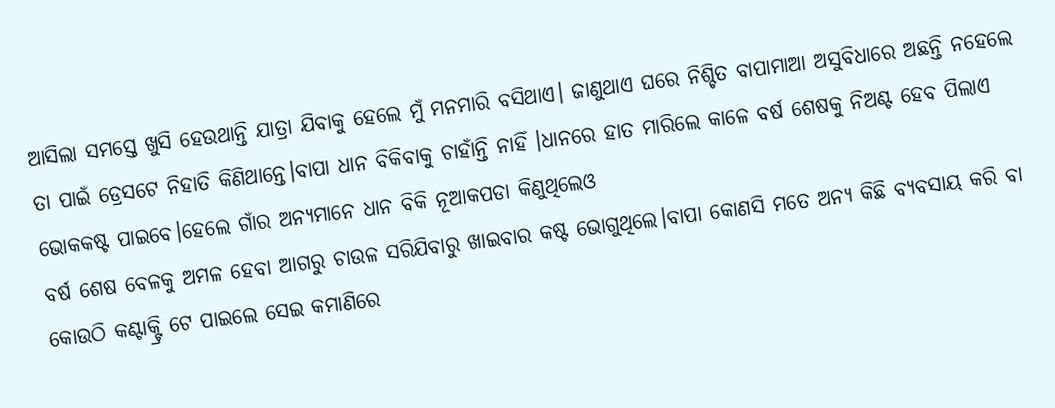ଆସିଲା ସମସ୍ତେ ଖୁସି ହେଉଥାନ୍ତି ଯାତ୍ରା ଯିବାକୁ ହେଲେ ମୁଁ ମନମାରି ବସିଥାଏ। ଜାଣୁଥାଏ ଘରେ ନିଶ୍ଚିତ ବାପାମାଆ ଅସୁବିଧାରେ ଅଛନ୍ତି ନହେଲେ ତା ପାଇଁ ଡ୍ରେସଟେ ନିହାତି କିଣିଥାନ୍ତେ।ବାପା ଧାନ ବିକିବାକୁ ଚାହାଁନ୍ତି ନାହିଁ ।ଧାନରେ ହାତ ମାରିଲେ କାଳେ ବର୍ଷ ଶେଷକୁ ନିଅଣ୍ଟ ହେବ ପିଲାଏ ଭୋକକଷ୍ଟ ପାଇବେ।ହେଲେ ଗାଁର ଅନ୍ୟମାନେ ଧାନ ବିକି ନୂଆକପଡା କିଣୁଥିଲେଓ
ବର୍ଷ ଶେଷ ବେଳକୁ ଅମଳ ହେବା ଆଗରୁ ଚାଉଳ ସରିଯିବାରୁ ଖାଇବାର କଷ୍ଟ ଭୋଗୁଥିଲେ।ବାପା କୋଣସି ମତେ ଅନ୍ୟ କିଛି ବ୍ୟବସାୟ କରି ବା କୋଉଠି କଣ୍ଟାକ୍ଟ୍ରି ଟେ ପାଇଲେ ସେଇ କମାଣିରେ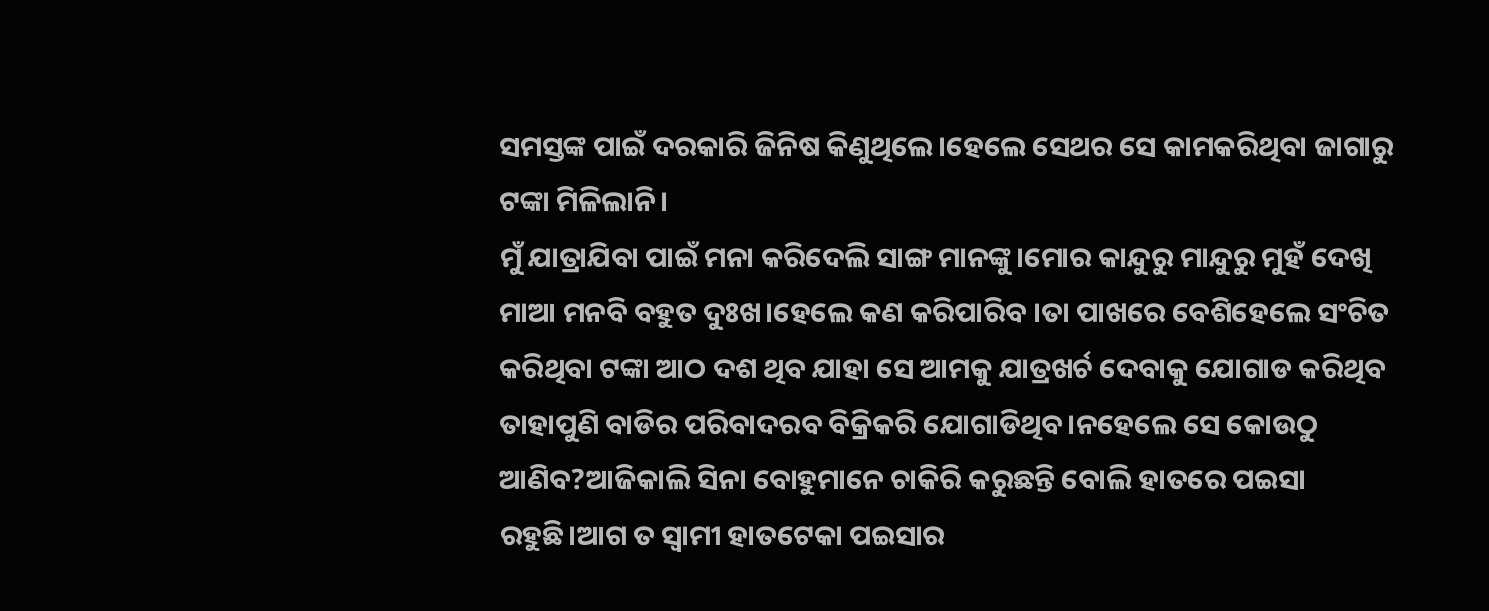ସମସ୍ତଙ୍କ ପାଇଁ ଦରକାରି ଜିନିଷ କିଣୁଥିଲେ।ହେଲେ ସେଥର ସେ କାମକରିଥିବା ଜାଗାରୁ ଟଙ୍କା ମିଳିଲାନି।
ମୁଁ ଯାତ୍ରାଯିବା ପାଇଁ ମନା କରିଦେଲି ସାଙ୍ଗ ମାନଙ୍କୁ।ମୋର କାନ୍ଦୁରୁ ମାନ୍ଦୁରୁ ମୁହଁ ଦେଖି ମାଆ ମନବି ବହୁତ ଦୁଃଖ।ହେଲେ କଣ କରିପାରିବ ।ତା ପାଖରେ ବେଶିହେଲେ ସଂଚିତ କରିଥିବା ଟଙ୍କା ଆଠ ଦଶ ଥିବ ଯାହା ସେ ଆମକୁ ଯାତ୍ରଖର୍ଚ ଦେବାକୁ ଯୋଗାଡ କରିଥିବ ତାହାପୁଣି ବାଡିର ପରିବାଦରବ ବିକ୍ରିକରି ଯୋଗାଡିଥିବ।ନହେଲେ ସେ କୋଉଠୁ ଆଣିବ?ଆଜିକାଲି ସିନା ବୋହୁମାନେ ଚାକିରି କରୁଛନ୍ତି ବୋଲି ହାତରେ ପଇସା ରହୁଛି।ଆଗ ତ ସ୍ବାମୀ ହାତଟେକା ପଇସାର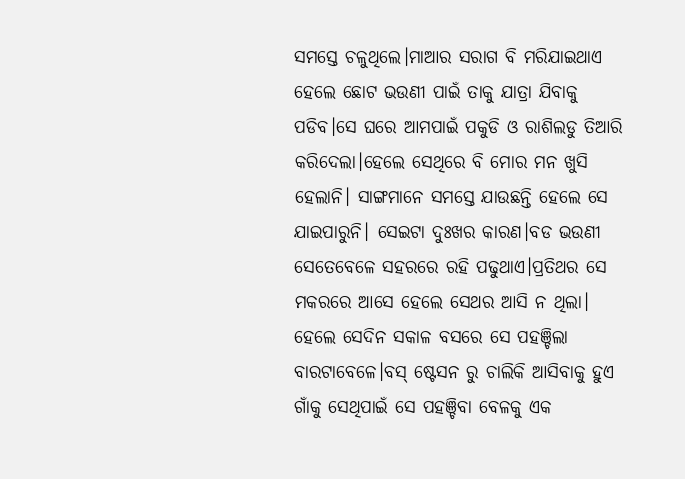ସମସ୍ତେ ଚଳୁଥିଲେ।ମାଆର ସରାଗ ବି ମରିଯାଇଥାଏ ହେଲେ ଛୋଟ ଭଉଣୀ ପାଇଁ ତାକୁ ଯାତ୍ରା ଯିବାକୁ ପଡିବ।ସେ ଘରେ ଆମପାଇଁ ପକୁଡି ଓ ରାଶିଲଡୁ ତିଆରି କରିଦେଲା।ହେଲେ ସେଥିରେ ବି ମୋର ମନ ଖୁସି ହେଲାନି। ସାଙ୍ଗମାନେ ସମସ୍ତେ ଯାଉଛନ୍ତି ହେଲେ ସେ ଯାଇପାରୁନି। ସେଇଟା ଦୁଃଖର କାରଣ।ବଡ ଭଉଣୀ ସେତେବେଳେ ସହରରେ ରହି ପଢୁଥାଏ।ପ୍ରତିଥର ସେ ମକରରେ ଆସେ ହେଲେ ସେଥର ଆସି ନ ଥିଲା।
ହେଲେ ସେଦିନ ସକାଳ ବସରେ ସେ ପହଞ୍ଚିଲା ବାରଟାବେଳେ।ବସ୍ ଷ୍ଟେସନ ରୁ ଚାଲିକି ଆସିବାକୁ ହୁଏ ଗାଁକୁ ସେଥିପାଇଁ ସେ ପହଞ୍ଚିବା ବେଳକୁ ଏକ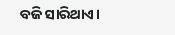ବଜି ସାରିଥାଏ।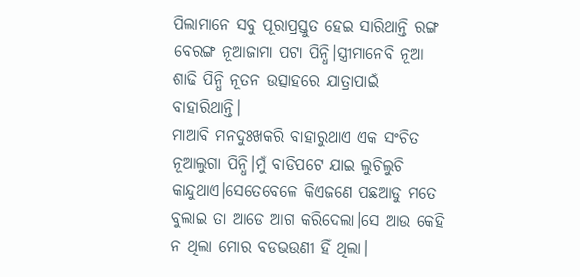ପିଲାମାନେ ସବୁ ପୂରାପ୍ରସ୍ତୁତ ହେଇ ସାରିଥାନ୍ତି ରଙ୍ଗ ବେରଙ୍ଗ ନୂଆଜାମା ପଟା ପିନ୍ଧି।ସ୍ତ୍ରୀମାନେବି ନୂଆ ଶାଢି ପିନ୍ଧି ନୂତନ ଉତ୍ସାହରେ ଯାତ୍ରାପାଇଁ ବାହାରିଥାନ୍ତି।
ମାଆବି ମନଦୁଃଖକରି ବାହାରୁଥାଏ ଏକ ସଂଚିତ ନୂଆଲୁଗା ପିନ୍ଧି।ମୁଁ ବାଡିପଟେ ଯାଇ ଲୁଚିଲୁଚି କାନ୍ଦୁଥାଏ।ସେତେବେଳେ କିଏଜଣେ ପଛଆଡୁ ମତେ ବୁଲାଇ ତା ଆଡେ ଆଗ କରିଦେଲା।ସେ ଆଉ କେହି ନ ଥିଲା ମୋର ବଡଭଉଣୀ ହିଁ ଥିଲା।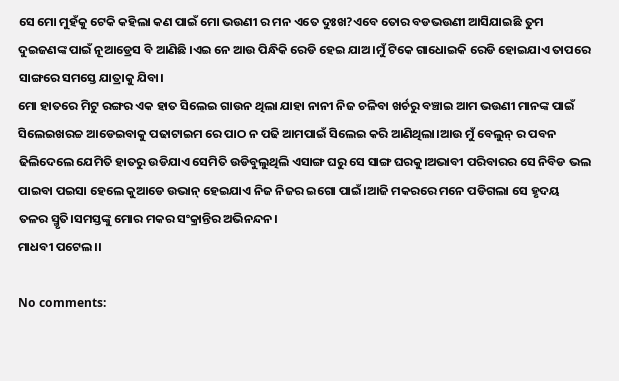ସେ ମୋ ମୁହଁକୁ ଟେକି କହିଲା କଣ ପାଇଁ ମୋ ଭଉଣୀ ର ମନ ଏତେ ଦୁଃଖ?ଏବେ ତୋର ବଡଭଉଣୀ ଆସିଯାଇଛି ତୁମ ଦୁଇଜଣଙ୍କ ପାଇଁ ନୂଆଡ୍ରେସ ବି ଆଣିଛି ।ଏଇ ନେ ଆଉ ପିନ୍ଧିକି ରେଡି ହେଇ ଯାଅ।ମୁଁ ଟିକେ ଗାଧୋଇକି ରେଡି ହୋଇଯାଏ ତାପରେ ସାଙ୍ଗରେ ସମସ୍ତେ ଯାତ୍ରାକୁ ଯିବା।
ମୋ ହାତରେ ମିଟୁ ରଙ୍ଗର ଏକ ହାତ ସିଲେଇ ଗାଉନ ଥିଲା ଯାହା ନାନୀ ନିଜ ଚଳିବା ଖର୍ଚରୁ ବଞ୍ଚାଇ ଆମ ଭଉଣୀ ମାନଙ୍କ ପାଇଁ ସିଲେଇଖରଚ୍ଚ ଆଡେଇବାକୁ ପଢାଟାଇମ ରେ ପାଠ ନ ପଢି ଆମପାଇଁ ସିଲେଇ କରି ଆଣିଥିଲା।ଆଉ ମୁଁ ବେଲୁନ୍ ର ପବନ ଢିଲିଦେଲେ ଯେମିତି ହାତରୁ ଉଡିଯାଏ ସେମିତି ଉଡିବୁଲୁଥିଲି ଏସାଙ୍ଗ ଘରୁ ସେ ସାଙ୍ଗ ଘରକୁ।ଅଭାବୀ ପରିବାରର ସେ ନିବିଡ ଭଲ ପାଇବା ପଇସା ହେଲେ କୁଆଡେ ଉଭାନ୍ ହେଇଯାଏ ନିଜ ନିଜର ଇଗୋ ପାଇଁ।ଆଜି ମକରରେ ମନେ ପଡିଗଲା ସେ ହୃଦୟ ତଳର ସ୍ମୃତି।ସମସ୍ତଙ୍କୁ ମୋର ମକର ସଂକ୍ରାନ୍ତିର ଅଭିନନ୍ଦନ।
ମାଧବୀ ପଟେଲ।।

No comments: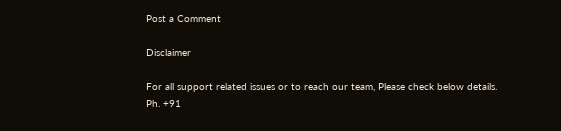Post a Comment

Disclaimer

For all support related issues or to reach our team, Please check below details.
Ph. +91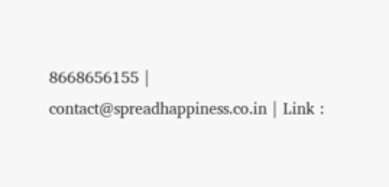8668656155 | contact@spreadhappiness.co.in | Link :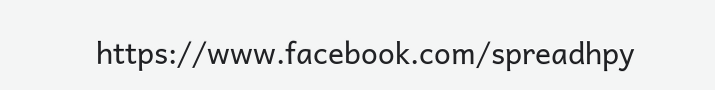https://www.facebook.com/spreadhpy